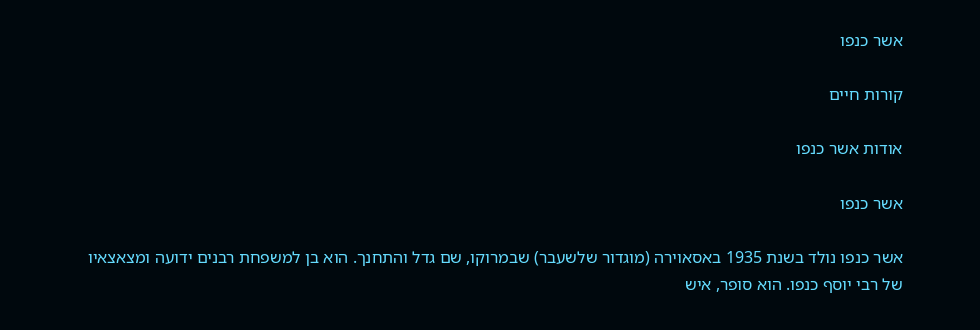אשר כנפו

קורות חיים

אודות אשר כנפו

אשר כנפו

אשר כנפו נולד בשנת 1935 באסאוירה (מוגדור שלשעבר) שבמרוקו, שם גדל והתחנך. הוא בן למשפחת רבנים ידועה ומצאצאיו של רבי יוסף כנפו. הוא סופר, איש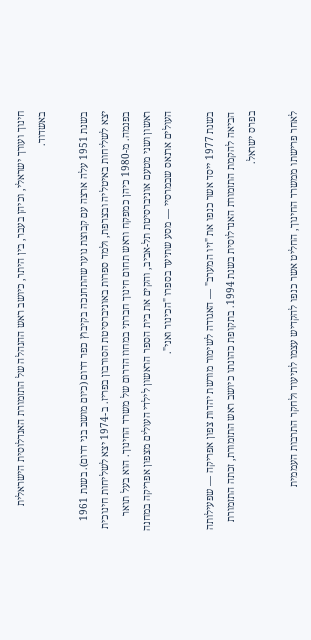חינוך ועורך ישראלי, וכיהן בעבר, בין היתר, כיושב ראש ההנהלה של התזמורת האנדלוסית הישראלית באשדוד.

בשנת 1951 עלה ארצה עם קבוצת נוער שהתחנכה בקיבוץ כפר דרום (כיום מושב בני דרום). בשנת 1961 יצא לשליחות באיטליה ובצרפת, ולמד ספרות באוניברסיטת הסורבון בפריז. ב-1974 יצא לשליחות חינוכית בפנמה. מ-1980 כיהן כמפקח וראש תחום חינוך חברתי במחוז הדרום של משרד החינוך. הוא בעל תואר ראשון ושני מטעם אוניברסיטת תל-אביב, והקים את בית הספר הראשון לילדי העולים מצפון אפריקה במחנה העולים ארנאס שבמרסיי — מסע שתיעד בספרו "הכינור ואני".

בשנת 1977 ייסד אשר כנפו את "זיו המערב" — האגודה לשימור מורשת יהדות צפון אפריקה — שפעילותה הביאה להקמת התזמורת האנדלוסית בשנת 1994. בתקופת כהונתו כיושב ראש התזמורת, זכתה התזמורת בפרס ישראל.

לאחר פרישתו ממשרד החינוך, החליט אשר כנפו להקדיש עצמו לתיעוד ולחקר התרבות העממית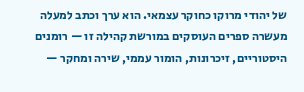של יהודי מרוקו כחוקר עצמאי. הוא ערך וכתב למעלה מעשרה ספרים העוסקים במורשת קהילה זו — רומנים היסטוריים, זיכרונות, הומור עממי, שירה ומחקר —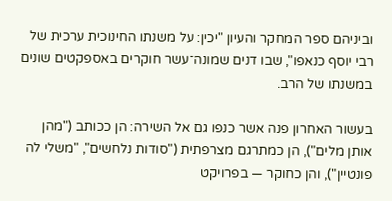וביניהם ספר המחקר והעיון "יכין: על משנתו החינוכית ערכית של רבי יוסף כנאפו", שבו דנים שמונה־עשר חוקרים באספקטים שונים במשנתו של הרב.

בעשור האחרון פנה אשר כנפו גם אל השירה: הן ככותב ("מהן אותן מלים"), הן כמתרגם מצרפתית ("סודות נלחשים", "משלי לה פונטיין"), והן כחוקר — בפרויקט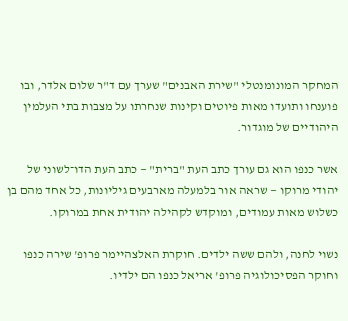המחקר המונומנטלי "שירת האבנים" שערך עם ד"ר שלום אלדר, ובו פוענחו ותועדו מאות פיוטים וקינות שנחרתו על מצבות בתי העלמין היהודיים של מוגדור.

אשר כנפו הוא גם עורך כתב העת "ברית" — כתב העת הדו־לשוני של יהודי מרוקו — שראה אור בלמעלה מארבעים גיליונות, כל אחד מהם בן כשלוש מאות עמודים, ומוקדש לקהילה יהודית אחת במרוקו.

נשוי לחנה, ולהם ששה ילדים. חוקרת האלצהיימר פרופ' שירה כנפו וחוקר הפסיכולוגיה פרופ' אריאל כנפו הם ילדיו.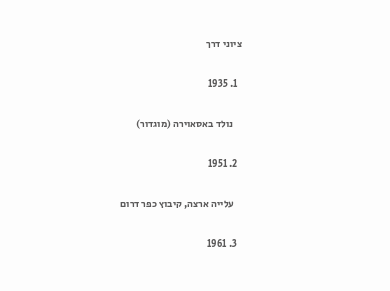ציוני דרך

  1. 1935

    נולד באסאוירה (מוגדור)

  2. 1951

    עלייה ארצה, קיבוץ כפר דרום

  3. 1961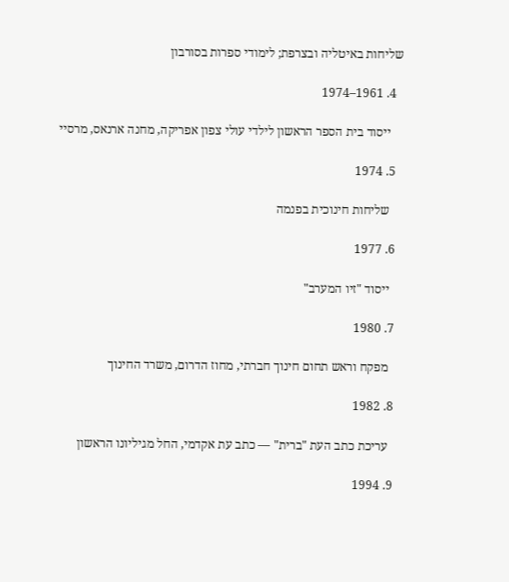שליחות באיטליה ובצרפת; לימודי ספרות בסורבון

  4. 1961–1974

    ייסוד בית הספר הראשון לילדי עולי צפון אפריקה, מחנה ארנאס, מרסיי

  5. 1974

    שליחות חינוכית בפנמה

  6. 1977

    ייסוד "זיו המערב"

  7. 1980

    מפקח וראש תחום חינוך חברתי, מחוז הדרום, משרד החינוך

  8. 1982

    עריכת כתב העת "ברית" — כתב עת אקדמי, החל מגיליונו הראשון

  9. 1994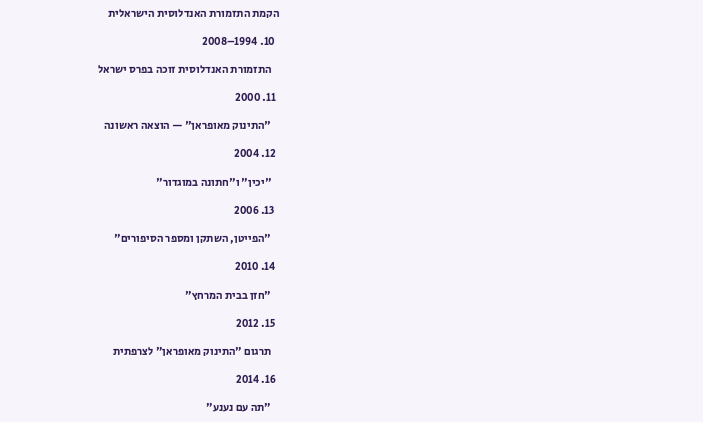הקמת התזמורת האנדלוסית הישראלית

  10. 1994–2008

    התזמורת האנדלוסית זוכה בפרס ישראל

  11. 2000

    "התינוק מאופראן" — הוצאה ראשונה

  12. 2004

    "יכין" ו"חתונה במוגדור"

  13. 2006

    "הפייטן, השתקן ומספר הסיפורים"

  14. 2010

    "חזן בבית המרחץ"

  15. 2012

    תרגום "התינוק מאופראן" לצרפתית

  16. 2014

    "תה עם נענע"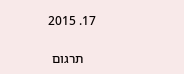17. 2015

    תרגום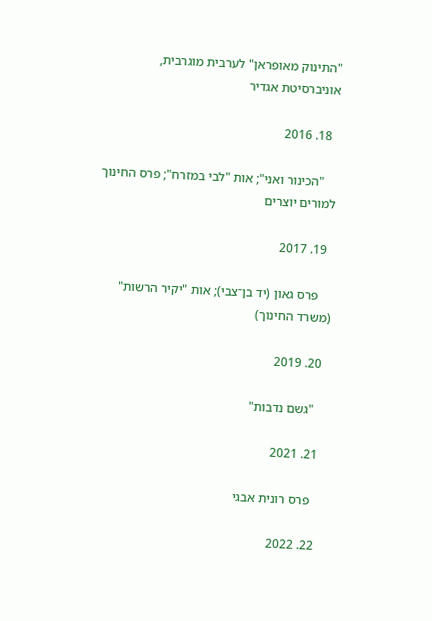"התינוק מאופראן" לערבית מוגרבית, אוניברסיטת אגדיר

  18. 2016

    "הכינור ואני"; אות "לבי במזרח"; פרס החינוך למורים יוצרים

  19. 2017

    פרס גאון (יד בן־צבי); אות "יקיר הרשות" (משרד החינוך)

  20. 2019

    "גשם נדבות"

  21. 2021

    פרס רונית אבגי

  22. 2022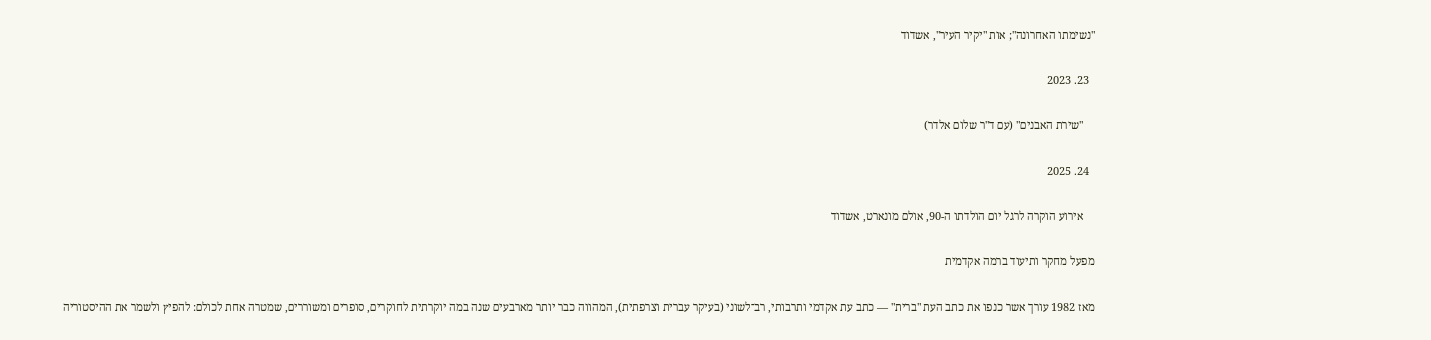"נשימתו האחרונה"; אות "יקיר העיר", אשדוד

  23. 2023

    "שירת האבנים" (עם ד"ר שלום אלדר)

  24. 2025

    אירוע הוקרה לרגל יום הולדתו ה-90, אולם מונארט, אשדוד

מפעל מחקר ותיעוד ברמה אקדמית

מאז 1982 עורך אשר כנפו את כתב העת "ברית" — כתב עת אקדמי ותרבותי, רב־לשוני (בעיקר עברית וצרפתית), המהווה כבר יותר מארבעים שנה במה יוקרתית לחוקרים, סופרים ומשוררים, שמטרה אחת לכולם: להפיץ ולשמר את ההיסטוריה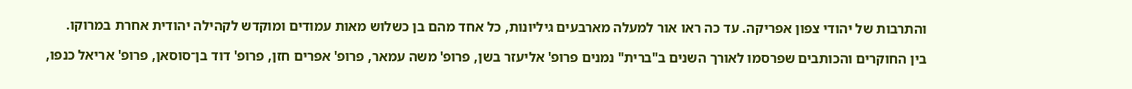והתרבות של יהודי צפון אפריקה. עד כה ראו אור למעלה מארבעים גיליונות, כל אחד מהם בן כשלוש מאות עמודים ומוקדש לקהילה יהודית אחרת במרוקו.

בין החוקרים והכותבים שפרסמו לאורך השנים ב"ברית" נמנים פרופ' אליעזר בשן, פרופ' משה עמאר, פרופ' אפרים חזן, פרופ' דוד בן־סוסאן, פרופ' אריאל כנפו,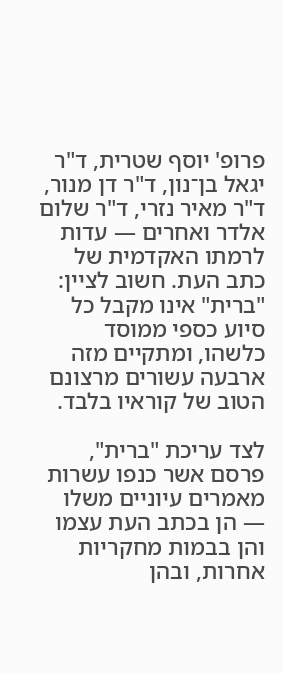פרופ' יוסף שטרית, ד"ר יגאל בן־נון, ד"ר דן מנור, ד"ר מאיר נזרי, ד"ר שלום אלדר ואחרים — עדות לרמתו האקדמית של כתב העת. חשוב לציין: "ברית" אינו מקבל כל סיוע כספי ממוסד כלשהו, ומתקיים מזה ארבעה עשורים מרצונם הטוב של קוראיו בלבד.

לצד עריכת "ברית", פרסם אשר כנפו עשרות מאמרים עיוניים משלו — הן בכתב העת עצמו והן בבמות מחקריות אחרות, ובהן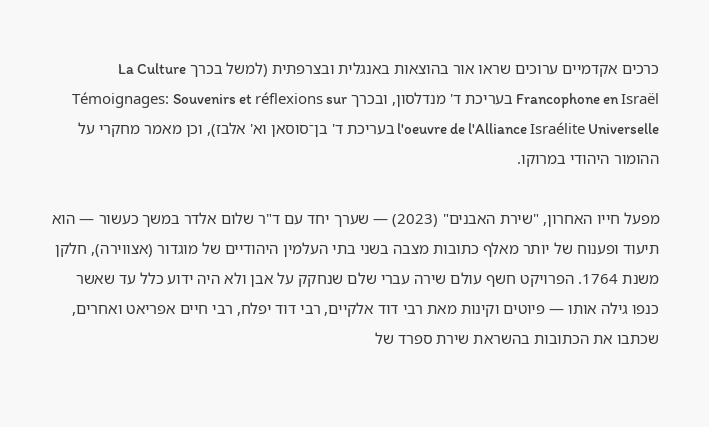כרכים אקדמיים ערוכים שראו אור בהוצאות באנגלית ובצרפתית (למשל בכרך La Culture Francophone en Israël בעריכת ד' מנדלסון, ובכרך Témoignages: Souvenirs et réflexions sur l'oeuvre de l'Alliance Israélite Universelle בעריכת ד' בן־סוסאן וא' אלבז), וכן מאמר מחקרי על ההומור היהודי במרוקו.

מפעל חייו האחרון, "שירת האבנים" (2023) — שערך יחד עם ד"ר שלום אלדר במשך כעשור — הוא תיעוד ופענוח של יותר מאלף כתובות מצבה בשני בתי העלמין היהודיים של מוגדור (אצווירה), חלקן משנת 1764. הפרויקט חשף עולם שירה עברי שלם שנחקק על אבן ולא היה ידוע כלל עד שאשר כנפו גילה אותו — פיוטים וקינות מאת רבי דוד אלקיים, רבי דוד יפלח, רבי חיים אפריאט ואחרים, שכתבו את הכתובות בהשראת שירת ספרד של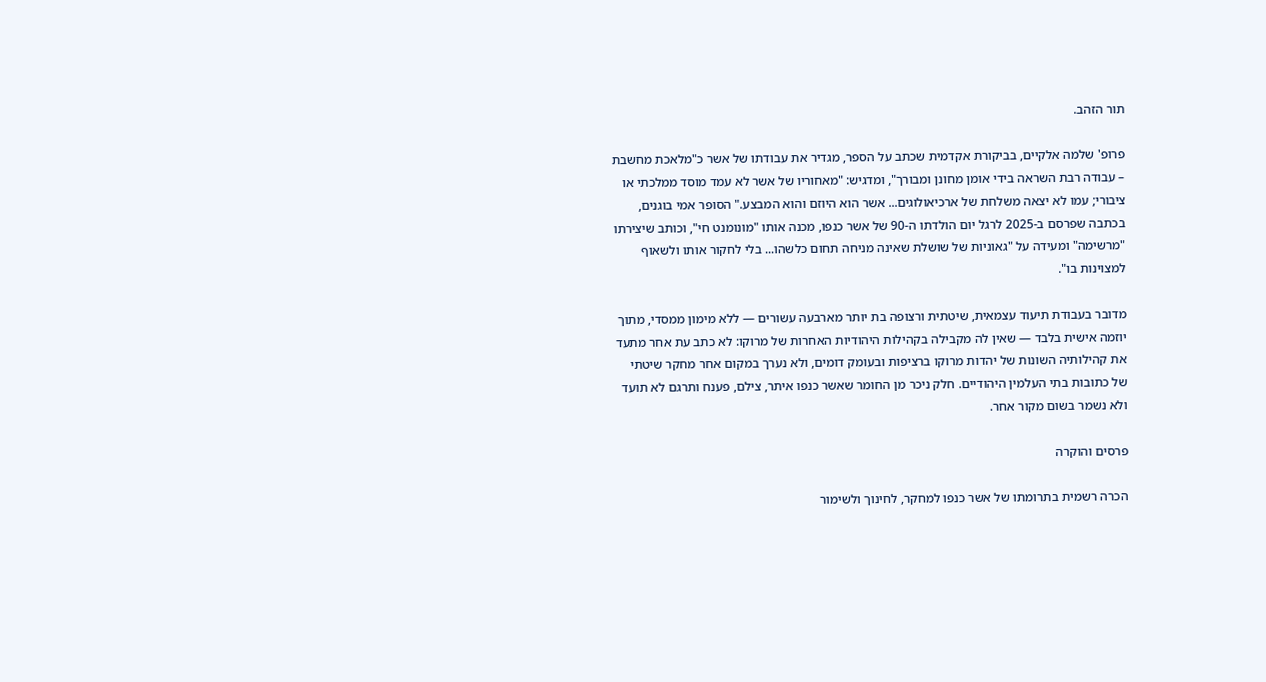תור הזהב.

פרופ' שלמה אלקיים, בביקורת אקדמית שכתב על הספר, מגדיר את עבודתו של אשר כ"מלאכת מחשבת – עבודה רבת השראה בידי אומן מחונן ומבורך", ומדגיש: "מאחוריו של אשר לא עמד מוסד ממלכתי או ציבורי; עמו לא יצאה משלחת של ארכיאולוגים... אשר הוא היוזם והוא המבצע." הסופר אמי בוגנים, בכתבה שפרסם ב-2025 לרגל יום הולדתו ה-90 של אשר כנפו, מכנה אותו "מונומנט חי", וכותב שיצירתו "מרשימה" ומעידה על "גאוניות של שושלת שאינה מניחה תחום כלשהו... בלי לחקור אותו ולשאוף למצוינות בו".

מדובר בעבודת תיעוד עצמאית, שיטתית ורצופה בת יותר מארבעה עשורים — ללא מימון ממסדי, מתוך יוזמה אישית בלבד — שאין לה מקבילה בקהילות היהודיות האחרות של מרוקו: לא כתב עת אחר מתעד את קהילותיה השונות של יהדות מרוקו ברציפות ובעומק דומים, ולא נערך במקום אחר מחקר שיטתי של כתובות בתי העלמין היהודיים. חלק ניכר מן החומר שאשר כנפו איתר, צילם, פענח ותרגם לא תועד ולא נשמר בשום מקור אחר.

פרסים והוקרה

הכרה רשמית בתרומתו של אשר כנפו למחקר, לחינוך ולשימור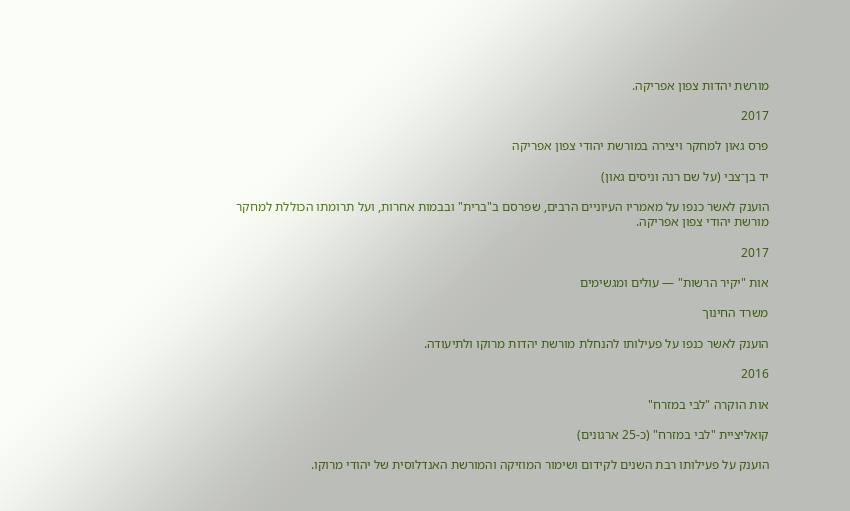מורשת יהדות צפון אפריקה.

2017

פרס גאון למחקר ויצירה במורשת יהודי צפון אפריקה

יד בן־צבי (על שם רנה וניסים גאון)

הוענק לאשר כנפו על מאמריו העיוניים הרבים, שפרסם ב"ברית" ובבמות אחרות, ועל תרומתו הכוללת למחקר מורשת יהודי צפון אפריקה.

2017

אות "יקיר הרשות" — עולים ומגשימים

משרד החינוך

הוענק לאשר כנפו על פעילותו להנחלת מורשת יהדות מרוקו ולתיעודה.

2016

אות הוקרה "לבי במזרח"

קואליציית "לבי במזרח" (כ-25 ארגונים)

הוענק על פעילותו רבת השנים לקידום ושימור המוזיקה והמורשת האנדלוסית של יהודי מרוקו.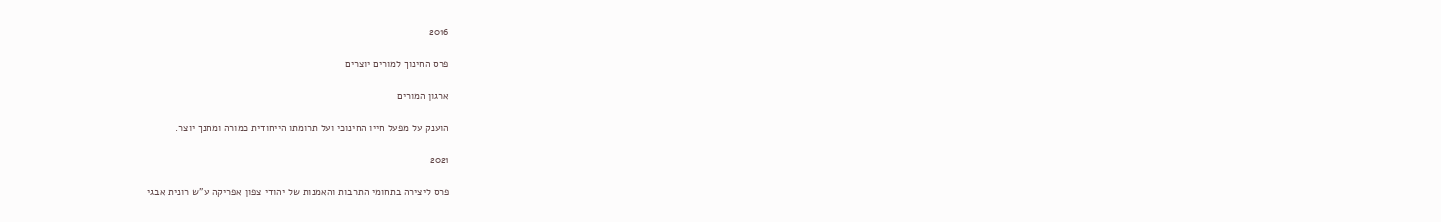2016

פרס החינוך למורים יוצרים

ארגון המורים

הוענק על מפעל חייו החינוכי ועל תרומתו הייחודית כמורה ומחנך יוצר.

2021

פרס ליצירה בתחומי התרבות והאמנות של יהודי צפון אפריקה ע"ש רונית אבגי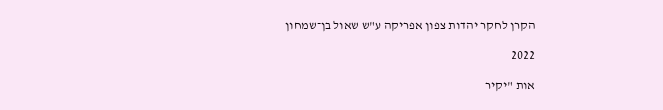הקרן לחקר יהדות צפון אפריקה ע"ש שאול בן־שמחון

2022

אות "יקיר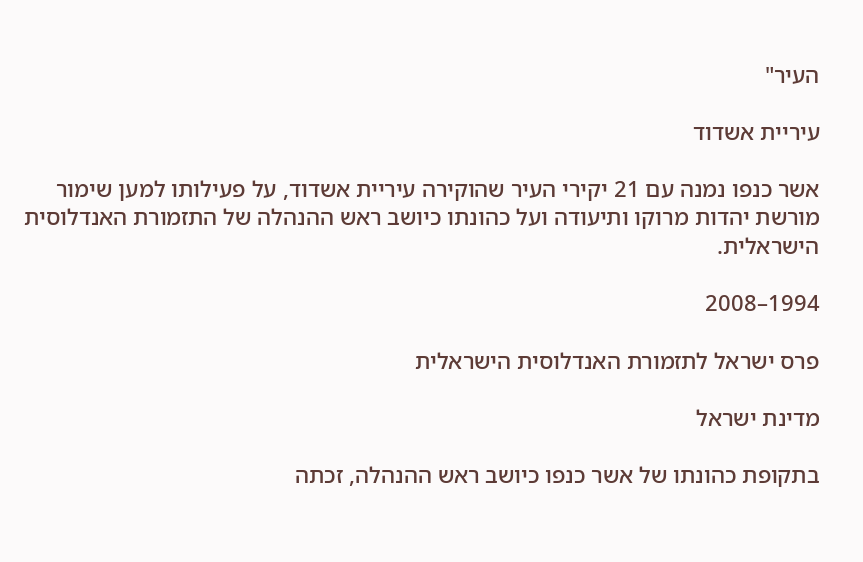העיר"

עיריית אשדוד

אשר כנפו נמנה עם 21 יקירי העיר שהוקירה עיריית אשדוד, על פעילותו למען שימור מורשת יהדות מרוקו ותיעודה ועל כהונתו כיושב ראש ההנהלה של התזמורת האנדלוסית הישראלית.

1994–2008

פרס ישראל לתזמורת האנדלוסית הישראלית

מדינת ישראל

בתקופת כהונתו של אשר כנפו כיושב ראש ההנהלה, זכתה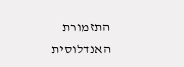התזמורת האנדלוסית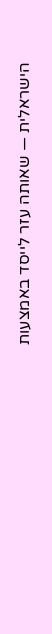הישראלית — שאותה עזר לייסד באמצעות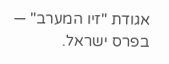אגודת "זיו המערב" — בפרס ישראל.